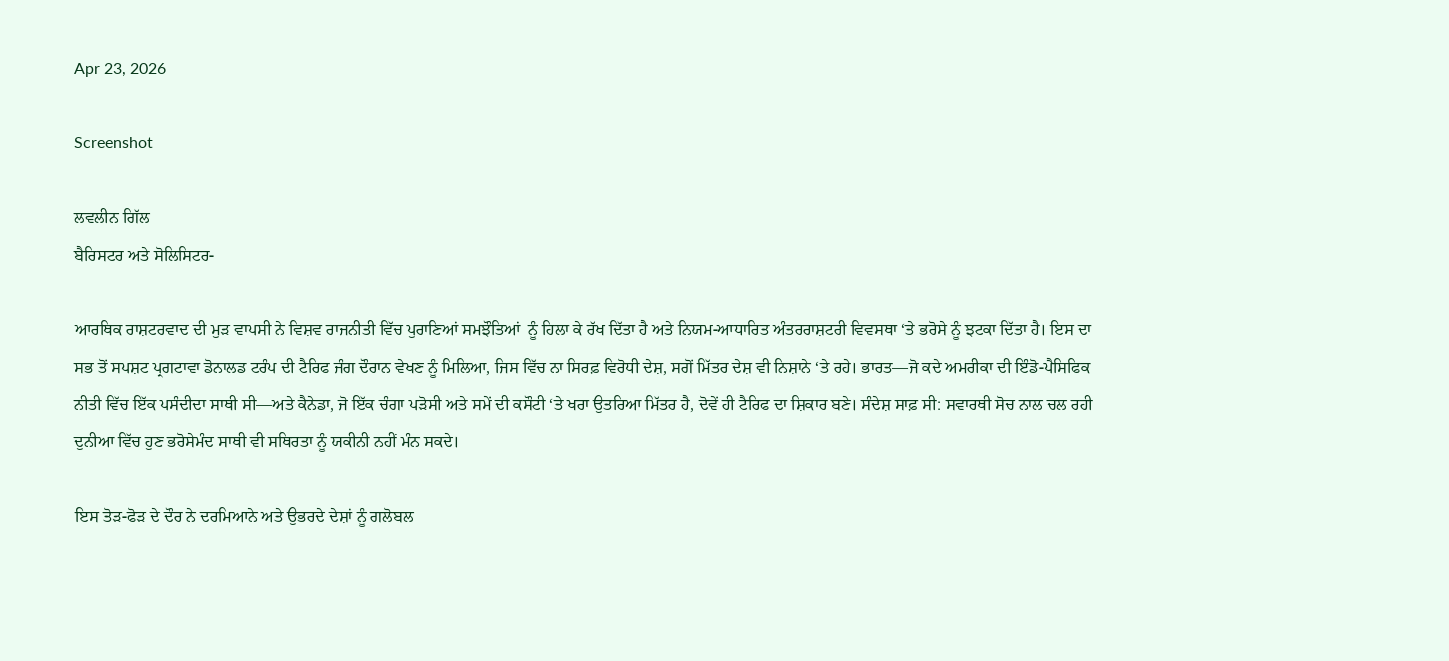Apr 23, 2026

Screenshot

ਲਵਲੀਨ ਗਿੱਲ
ਬੈਰਿਸਟਰ ਅਤੇ ਸੋਲਿਸਿਟਰ-

ਆਰਥਿਕ ਰਾਸ਼ਟਰਵਾਦ ਦੀ ਮੁੜ ਵਾਪਸੀ ਨੇ ਵਿਸ਼ਵ ਰਾਜਨੀਤੀ ਵਿੱਚ ਪੁਰਾਣਿਆਂ ਸਮਝੌਤਿਆਂ  ਨੂੰ ਹਿਲਾ ਕੇ ਰੱਖ ਦਿੱਤਾ ਹੈ ਅਤੇ ਨਿਯਮ-ਆਧਾਰਿਤ ਅੰਤਰਰਾਸ਼ਟਰੀ ਵਿਵਸਥਾ ‘ਤੇ ਭਰੋਸੇ ਨੂੰ ਝਟਕਾ ਦਿੱਤਾ ਹੈ। ਇਸ ਦਾ ਸਭ ਤੋਂ ਸਪਸ਼ਟ ਪ੍ਰਗਟਾਵਾ ਡੋਨਾਲਡ ਟਰੰਪ ਦੀ ਟੈਰਿਫ ਜੰਗ ਦੌਰਾਨ ਵੇਖਣ ਨੂੰ ਮਿਲਿਆ, ਜਿਸ ਵਿੱਚ ਨਾ ਸਿਰਫ਼ ਵਿਰੋਧੀ ਦੇਸ਼, ਸਗੋਂ ਮਿੱਤਰ ਦੇਸ਼ ਵੀ ਨਿਸ਼ਾਨੇ ‘ਤੇ ਰਹੇ। ਭਾਰਤ—ਜੋ ਕਦੇ ਅਮਰੀਕਾ ਦੀ ਇੰਡੋ-ਪੈਸਿਫਿਕ ਨੀਤੀ ਵਿੱਚ ਇੱਕ ਪਸੰਦੀਦਾ ਸਾਥੀ ਸੀ—ਅਤੇ ਕੈਨੇਡਾ, ਜੋ ਇੱਕ ਚੰਗਾ ਪੜੋਸੀ ਅਤੇ ਸਮੇਂ ਦੀ ਕਸੌਟੀ ‘ਤੇ ਖਰਾ ਉਤਰਿਆ ਮਿੱਤਰ ਹੈ, ਦੋਵੇਂ ਹੀ ਟੈਰਿਫ ਦਾ ਸ਼ਿਕਾਰ ਬਣੇ। ਸੰਦੇਸ਼ ਸਾਫ਼ ਸੀ: ਸਵਾਰਥੀ ਸੋਚ ਨਾਲ ਚਲ ਰਹੀ ਦੁਨੀਆ ਵਿੱਚ ਹੁਣ ਭਰੋਸੇਮੰਦ ਸਾਥੀ ਵੀ ਸਥਿਰਤਾ ਨੂੰ ਯਕੀਨੀ ਨਹੀਂ ਮੰਨ ਸਕਦੇ।

ਇਸ ਤੋੜ-ਫੋੜ ਦੇ ਦੌਰ ਨੇ ਦਰਮਿਆਨੇ ਅਤੇ ਉਭਰਦੇ ਦੇਸ਼ਾਂ ਨੂੰ ਗਲੋਬਲ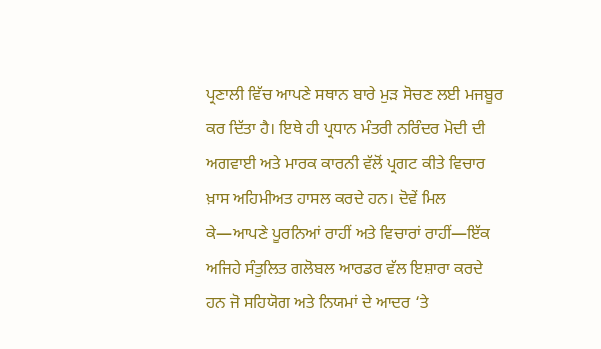ਪ੍ਰਣਾਲੀ ਵਿੱਚ ਆਪਣੇ ਸਥਾਨ ਬਾਰੇ ਮੁੜ ਸੋਚਣ ਲਈ ਮਜਬੂਰ ਕਰ ਦਿੱਤਾ ਹੈ। ਇਥੇ ਹੀ ਪ੍ਰਧਾਨ ਮੰਤਰੀ ਨਰਿੰਦਰ ਮੋਦੀ ਦੀ ਅਗਵਾਈ ਅਤੇ ਮਾਰਕ ਕਾਰਨੀ ਵੱਲੋਂ ਪ੍ਰਗਟ ਕੀਤੇ ਵਿਚਾਰ ਖ਼ਾਸ ਅਹਿਮੀਅਤ ਹਾਸਲ ਕਰਦੇ ਹਨ। ਦੋਵੇਂ ਮਿਲ ਕੇ—ਆਪਣੇ ਪੂਰਨਿਆਂ ਰਾਹੀਂ ਅਤੇ ਵਿਚਾਰਾਂ ਰਾਹੀਂ—ਇੱਕ ਅਜਿਹੇ ਸੰਤੁਲਿਤ ਗਲੋਬਲ ਆਰਡਰ ਵੱਲ ਇਸ਼ਾਰਾ ਕਰਦੇ ਹਨ ਜੋ ਸਹਿਯੋਗ ਅਤੇ ਨਿਯਮਾਂ ਦੇ ਆਦਰ ‘ਤੇ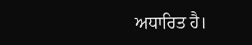ਅਧਾਰਿਤ ਹੈ।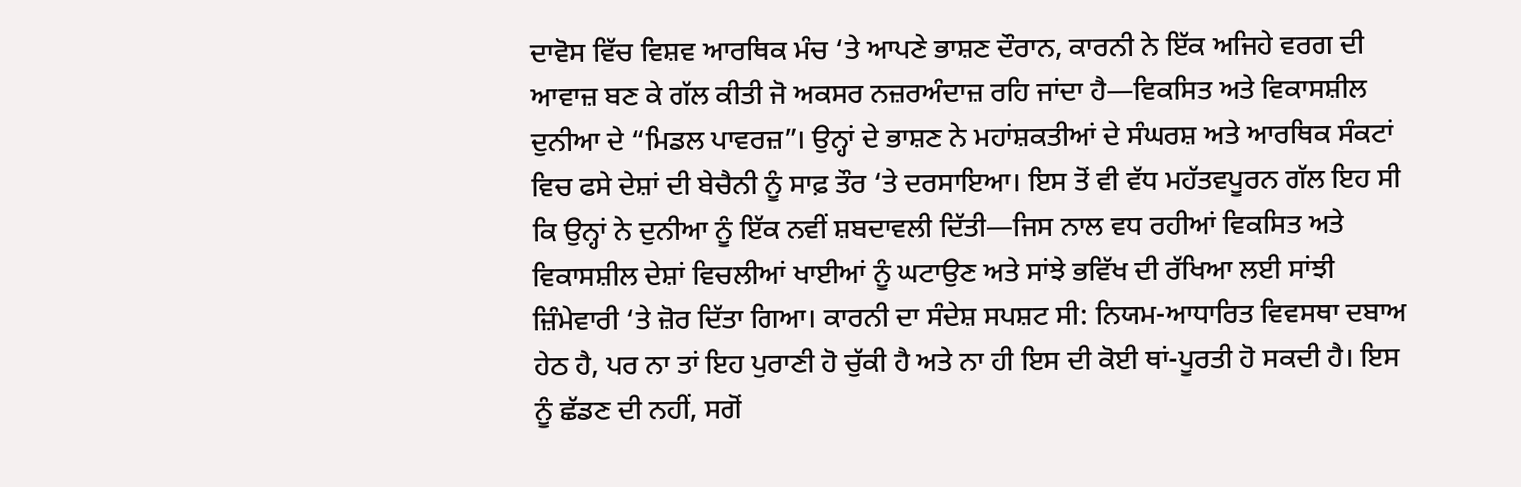ਦਾਵੋਸ ਵਿੱਚ ਵਿਸ਼ਵ ਆਰਥਿਕ ਮੰਚ ‘ਤੇ ਆਪਣੇ ਭਾਸ਼ਣ ਦੌਰਾਨ, ਕਾਰਨੀ ਨੇ ਇੱਕ ਅਜਿਹੇ ਵਰਗ ਦੀ ਆਵਾਜ਼ ਬਣ ਕੇ ਗੱਲ ਕੀਤੀ ਜੋ ਅਕਸਰ ਨਜ਼ਰਅੰਦਾਜ਼ ਰਹਿ ਜਾਂਦਾ ਹੈ—ਵਿਕਸਿਤ ਅਤੇ ਵਿਕਾਸਸ਼ੀਲ ਦੁਨੀਆ ਦੇ “ਮਿਡਲ ਪਾਵਰਜ਼”। ਉਨ੍ਹਾਂ ਦੇ ਭਾਸ਼ਣ ਨੇ ਮਹਾਂਸ਼ਕਤੀਆਂ ਦੇ ਸੰਘਰਸ਼ ਅਤੇ ਆਰਥਿਕ ਸੰਕਟਾਂ ਵਿਚ ਫਸੇ ਦੇਸ਼ਾਂ ਦੀ ਬੇਚੈਨੀ ਨੂੰ ਸਾਫ਼ ਤੌਰ ‘ਤੇ ਦਰਸਾਇਆ। ਇਸ ਤੋਂ ਵੀ ਵੱਧ ਮਹੱਤਵਪੂਰਨ ਗੱਲ ਇਹ ਸੀ ਕਿ ਉਨ੍ਹਾਂ ਨੇ ਦੁਨੀਆ ਨੂੰ ਇੱਕ ਨਵੀਂ ਸ਼ਬਦਾਵਲੀ ਦਿੱਤੀ—ਜਿਸ ਨਾਲ ਵਧ ਰਹੀਆਂ ਵਿਕਸਿਤ ਅਤੇ ਵਿਕਾਸਸ਼ੀਲ ਦੇਸ਼ਾਂ ਵਿਚਲੀਆਂ ਖਾਈਆਂ ਨੂੰ ਘਟਾਉਣ ਅਤੇ ਸਾਂਝੇ ਭਵਿੱਖ ਦੀ ਰੱਖਿਆ ਲਈ ਸਾਂਝੀ ਜ਼ਿੰਮੇਵਾਰੀ ‘ਤੇ ਜ਼ੋਰ ਦਿੱਤਾ ਗਿਆ। ਕਾਰਨੀ ਦਾ ਸੰਦੇਸ਼ ਸਪਸ਼ਟ ਸੀ: ਨਿਯਮ-ਆਧਾਰਿਤ ਵਿਵਸਥਾ ਦਬਾਅ ਹੇਠ ਹੈ, ਪਰ ਨਾ ਤਾਂ ਇਹ ਪੁਰਾਣੀ ਹੋ ਚੁੱਕੀ ਹੈ ਅਤੇ ਨਾ ਹੀ ਇਸ ਦੀ ਕੋਈ ਥਾਂ-ਪੂਰਤੀ ਹੋ ਸਕਦੀ ਹੈ। ਇਸ ਨੂੰ ਛੱਡਣ ਦੀ ਨਹੀਂ, ਸਗੋਂ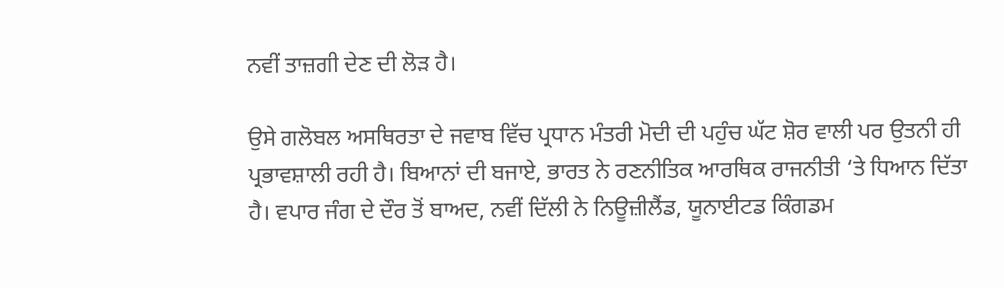ਨਵੀਂ ਤਾਜ਼ਗੀ ਦੇਣ ਦੀ ਲੋੜ ਹੈ।

ਉਸੇ ਗਲੋਬਲ ਅਸਥਿਰਤਾ ਦੇ ਜਵਾਬ ਵਿੱਚ ਪ੍ਰਧਾਨ ਮੰਤਰੀ ਮੋਦੀ ਦੀ ਪਹੁੰਚ ਘੱਟ ਸ਼ੋਰ ਵਾਲੀ ਪਰ ਉਤਨੀ ਹੀ ਪ੍ਰਭਾਵਸ਼ਾਲੀ ਰਹੀ ਹੈ। ਬਿਆਨਾਂ ਦੀ ਬਜਾਏ, ਭਾਰਤ ਨੇ ਰਣਨੀਤਿਕ ਆਰਥਿਕ ਰਾਜਨੀਤੀ ‘ਤੇ ਧਿਆਨ ਦਿੱਤਾ ਹੈ। ਵਪਾਰ ਜੰਗ ਦੇ ਦੌਰ ਤੋਂ ਬਾਅਦ, ਨਵੀਂ ਦਿੱਲੀ ਨੇ ਨਿਊਜ਼ੀਲੈਂਡ, ਯੂਨਾਈਟਡ ਕਿੰਗਡਮ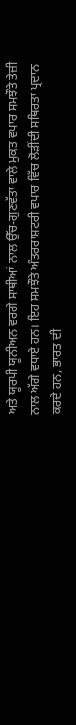ਅਤੇ ਯੂਰਪੀ ਯੂਨੀਅਨ ਵਰਗੇ ਸਾਥੀਆਂ ਨਾਲ ਉੱਚ-ਗੁਣਵੱਤਾ ਵਾਲੇ ਮੁਕਤ ਵਪਾਰ ਸਮਝੌਤੇ ਤੇਜ਼ੀ ਨਾਲ ਅੱਗੇ ਵਧਾਏ ਹਨ। ਇਹ ਸਮਝੌਤੇ ਅੰਤਰਰਾਸ਼ਟਰੀ ਵਪਾਰ ਵਿੱਚ ਲੋੜੀਂਦੀ ਸਥਿਰਤਾ ਪ੍ਰਦਾਨ ਕਰਦੇ ਹਨ, ਭਾਰਤ ਦੀ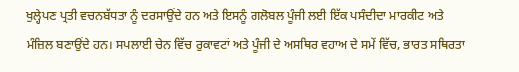ਖੁਲ੍ਹੇਪਣ ਪ੍ਰਤੀ ਵਚਨਬੱਧਤਾ ਨੂੰ ਦਰਸਾਉਂਦੇ ਹਨ ਅਤੇ ਇਸਨੂੰ ਗਲੋਬਲ ਪੂੰਜੀ ਲਈ ਇੱਕ ਪਸੰਦੀਦਾ ਮਾਰਕੀਟ ਅਤੇ ਮੰਜ਼ਿਲ ਬਣਾਉਂਦੇ ਹਨ। ਸਪਲਾਈ ਚੇਨ ਵਿੱਚ ਰੁਕਾਵਟਾਂ ਅਤੇ ਪੂੰਜੀ ਦੇ ਅਸਥਿਰ ਵਹਾਅ ਦੇ ਸਮੇਂ ਵਿੱਚ, ਭਾਰਤ ਸਥਿਰਤਾ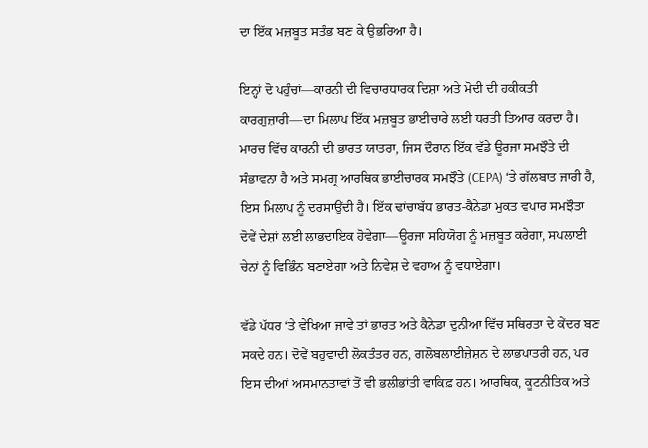ਦਾ ਇੱਕ ਮਜ਼ਬੂਤ ਸਤੰਭ ਬਣ ਕੇ ਉਭਰਿਆ ਹੈ।

ਇਨ੍ਹਾਂ ਦੋ ਪਹੁੰਚਾਂ—ਕਾਰਨੀ ਦੀ ਵਿਚਾਰਧਾਰਕ ਦਿਸ਼ਾ ਅਤੇ ਮੋਦੀ ਦੀ ਹਕੀਕਤੀ ਕਾਰਗੁਜ਼ਾਰੀ—ਦਾ ਮਿਲਾਪ ਇੱਕ ਮਜ਼ਬੂਤ ਭਾਈਚਾਰੇ ਲਈ ਧਰਤੀ ਤਿਆਰ ਕਰਦਾ ਹੈ। ਮਾਰਚ ਵਿੱਚ ਕਾਰਨੀ ਦੀ ਭਾਰਤ ਯਾਤਰਾ, ਜਿਸ ਦੌਰਾਨ ਇੱਕ ਵੱਡੇ ਊਰਜਾ ਸਮਝੌਤੇ ਦੀ ਸੰਭਾਵਨਾ ਹੈ ਅਤੇ ਸਮਗ੍ਰ ਆਰਥਿਕ ਭਾਈਚਾਰਕ ਸਮਝੌਤੇ (CEPA) ‘ਤੇ ਗੱਲਬਾਤ ਜਾਰੀ ਹੈ, ਇਸ ਮਿਲਾਪ ਨੂੰ ਦਰਸਾਉਂਦੀ ਹੈ। ਇੱਕ ਢਾਂਚਾਬੱਧ ਭਾਰਤ-ਕੈਨੇਡਾ ਮੁਕਤ ਵਪਾਰ ਸਮਝੌਤਾ ਦੋਵੇਂ ਦੇਸ਼ਾਂ ਲਈ ਲਾਭਦਾਇਕ ਹੋਵੇਗਾ—ਊਰਜਾ ਸਹਿਯੋਗ ਨੂੰ ਮਜ਼ਬੂਤ ਕਰੇਗਾ, ਸਪਲਾਈ ਚੇਨਾਂ ਨੂੰ ਵਿਭਿੰਨ ਬਣਾਏਗਾ ਅਤੇ ਨਿਵੇਸ਼ ਦੇ ਵਹਾਅ ਨੂੰ ਵਧਾਏਗਾ।

ਵੱਡੇ ਪੱਧਰ ‘ਤੇ ਵੇਖਿਆ ਜਾਵੇ ਤਾਂ ਭਾਰਤ ਅਤੇ ਕੈਨੇਡਾ ਦੁਨੀਆ ਵਿੱਚ ਸਥਿਰਤਾ ਦੇ ਕੇਂਦਰ ਬਣ ਸਕਦੇ ਹਨ। ਦੋਵੇਂ ਬਹੁਵਾਦੀ ਲੋਕਤੰਤਰ ਹਨ, ਗਲੋਬਲਾਈਜ਼ੇਸ਼ਨ ਦੇ ਲਾਭਪਾਤਰੀ ਹਨ, ਪਰ ਇਸ ਦੀਆਂ ਅਸਮਾਨਤਾਵਾਂ ਤੋਂ ਵੀ ਭਲੀਭਾਂਤੀ ਵਾਕਿਫ਼ ਹਨ। ਆਰਥਿਕ, ਕੂਟਨੀਤਿਕ ਅਤੇ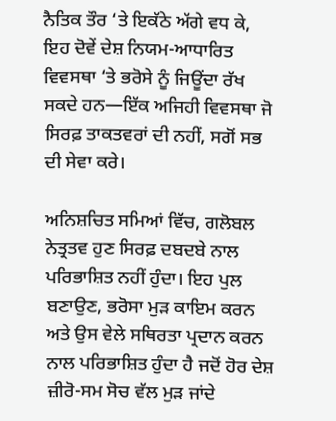ਨੈਤਿਕ ਤੌਰ ‘ਤੇ ਇਕੱਠੇ ਅੱਗੇ ਵਧ ਕੇ, ਇਹ ਦੋਵੇਂ ਦੇਸ਼ ਨਿਯਮ-ਆਧਾਰਿਤ ਵਿਵਸਥਾ ‘ਤੇ ਭਰੋਸੇ ਨੂੰ ਜਿਊਂਦਾ ਰੱਖ ਸਕਦੇ ਹਨ—ਇੱਕ ਅਜਿਹੀ ਵਿਵਸਥਾ ਜੋ ਸਿਰਫ਼ ਤਾਕਤਵਰਾਂ ਦੀ ਨਹੀਂ, ਸਗੋਂ ਸਭ ਦੀ ਸੇਵਾ ਕਰੇ।

ਅਨਿਸ਼ਚਿਤ ਸਮਿਆਂ ਵਿੱਚ, ਗਲੋਬਲ ਨੇਤ੍ਰਤਵ ਹੁਣ ਸਿਰਫ਼ ਦਬਦਬੇ ਨਾਲ ਪਰਿਭਾਸ਼ਿਤ ਨਹੀਂ ਹੁੰਦਾ। ਇਹ ਪੁਲ ਬਣਾਉਣ, ਭਰੋਸਾ ਮੁੜ ਕਾਇਮ ਕਰਨ ਅਤੇ ਉਸ ਵੇਲੇ ਸਥਿਰਤਾ ਪ੍ਰਦਾਨ ਕਰਨ ਨਾਲ ਪਰਿਭਾਸ਼ਿਤ ਹੁੰਦਾ ਹੈ ਜਦੋਂ ਹੋਰ ਦੇਸ਼ ਜ਼ੀਰੋ-ਸਮ ਸੋਚ ਵੱਲ ਮੁੜ ਜਾਂਦੇ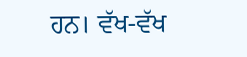ਹਨ। ਵੱਖ-ਵੱਖ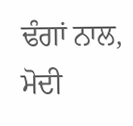ਢੰਗਾਂ ਨਾਲ, ਮੋਦੀ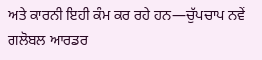ਅਤੇ ਕਾਰਨੀ ਇਹੀ ਕੰਮ ਕਰ ਰਹੇ ਹਨ—ਚੁੱਪਚਾਪ ਨਵੇਂ ਗਲੋਬਲ ਆਰਡਰ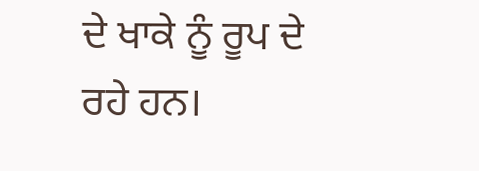ਦੇ ਖਾਕੇ ਨੂੰ ਰੂਪ ਦੇ ਰਹੇ ਹਨ।